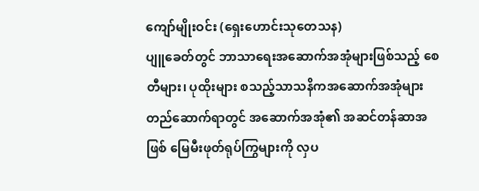ကျော်မျိုးဝင်း (ရှေးဟောင်းသုတေသန)
ပျူခေတ်တွင် ဘာသာရေးအဆောက်အအုံများဖြစ်သည့် စေတီများ၊ ပုထိုးများ စသည့်သာသနိကအဆောက်အအုံများ တည်ဆောက်ရာတွင် အဆောက်အအုံ၏ အဆင်တန်ဆာအဖြစ် မြေမီးဖုတ်ရုပ်ကြွများကို လှပ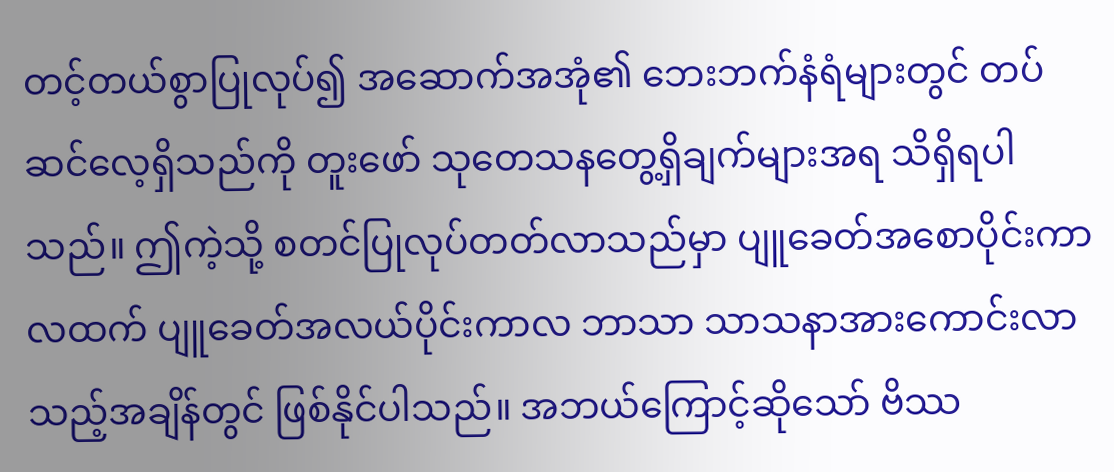တင့်တယ်စွာပြုလုပ်၍ အဆောက်အအုံ၏ ဘေးဘက်နံရံများတွင် တပ်ဆင်လေ့ရှိသည်ကို တူးဖော် သုတေသနတွေ့ရှိချက်များအရ သိရှိရပါသည်။ ဤကဲ့သို့ စတင်ပြုလုပ်တတ်လာသည်မှာ ပျူခေတ်အစောပိုင်းကာလထက် ပျူခေတ်အလယ်ပိုင်းကာလ ဘာသာ သာသနာအားကောင်းလာသည့်အချိန်တွင် ဖြစ်နိုင်ပါသည်။ အဘယ်ကြောင့်ဆိုသော် ဗိဿ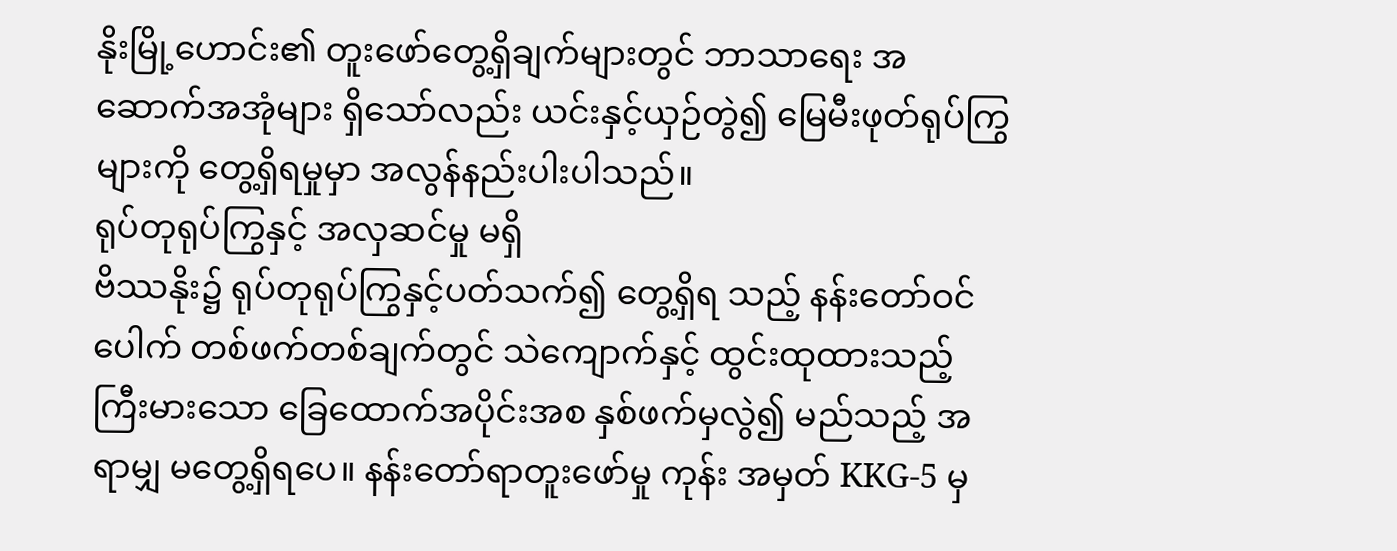နိုးမြို့ဟောင်း၏ တူးဖော်တွေ့ရှိချက်များတွင် ဘာသာရေး အဆောက်အအုံများ ရှိသော်လည်း ယင်းနှင့်ယှဉ်တွဲ၍ မြေမီးဖုတ်ရုပ်ကြွများကို တွေ့ရှိရမှုမှာ အလွန်နည်းပါးပါသည်။
ရုပ်တုရုပ်ကြွနှင့် အလှဆင်မှု မရှိ
ဗိဿနိုး၌ ရုပ်တုရုပ်ကြွနှင့်ပတ်သက်၍ တွေ့ရှိရ သည့် နန်းတော်ဝင်ပေါက် တစ်ဖက်တစ်ချက်တွင် သဲကျောက်နှင့် ထွင်းထုထားသည့် ကြီးမားသော ခြေထောက်အပိုင်းအစ နှစ်ဖက်မှလွဲ၍ မည်သည့် အရာမျှ မတွေ့ရှိရပေ။ နန်းတော်ရာတူးဖော်မှု ကုန်း အမှတ် KKG-5 မှ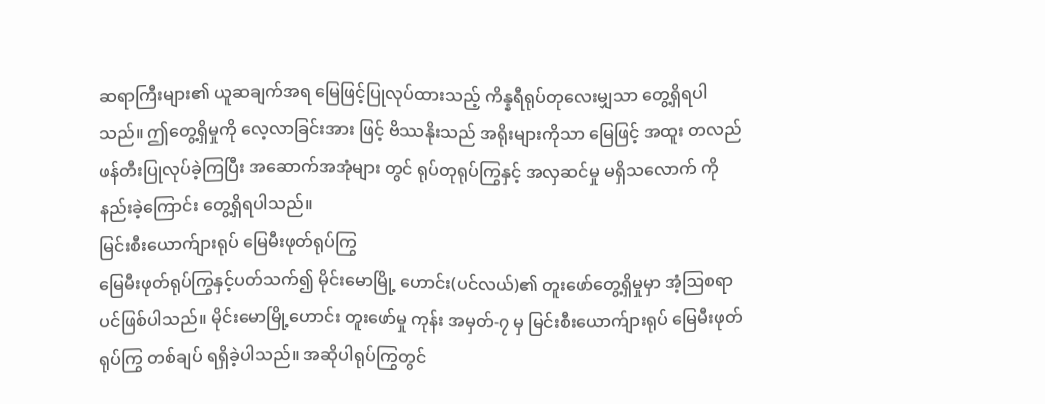ဆရာကြီးများ၏ ယူဆချက်အရ မြေဖြင့်ပြုလုပ်ထားသည့် ကိန္နရီရုပ်တုလေးမျှသာ တွေ့ရှိရပါသည်။ ဤတွေ့ရှိမှုကို လေ့လာခြင်းအား ဖြင့် ဗိဿနိုးသည် အရိုးများကိုသာ မြေဖြင့် အထူး တလည် ဖန်တီးပြုလုပ်ခဲ့ကြပြီး အဆောက်အအုံများ တွင် ရုပ်တုရုပ်ကြွနှင့် အလှဆင်မှု မရှိသလောက် ကို နည်းခဲ့ကြောင်း တွေ့ရှိရပါသည်။
မြင်းစီးယောက်ျားရုပ် မြေမီးဖုတ်ရုပ်ကြွ
မြေမီးဖုတ်ရုပ်ကြွနှင့်ပတ်သက်၍ မိုင်းမောမြို့ ဟောင်း(ပင်လယ်)၏ တူးဖော်တွေ့ရှိမှုမှာ အံ့ဩစရာ ပင်ဖြစ်ပါသည်။ မိုင်းမောမြို့ဟောင်း တူးဖော်မှု ကုန်း အမှတ်-၇ မှ မြင်းစီးယောက်ျားရုပ် မြေမီးဖုတ်ရုပ်ကြွ တစ်ချပ် ရရှိခဲ့ပါသည်။ အဆိုပါရုပ်ကြွတွင်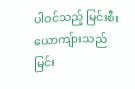ပါဝင်သည့် မြင်းစီးယောကျ်ားသည် မြင်း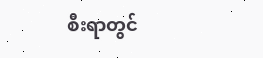စီးရာတွင်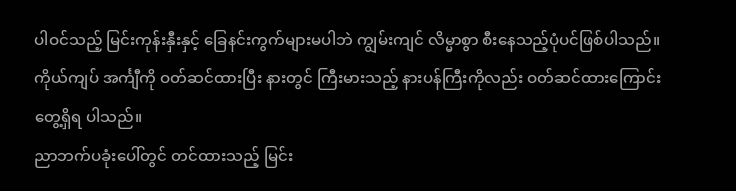ပါဝင်သည့် မြင်းကုန်းနှီးနှင့် ခြေနင်းကွက်များမပါဘဲ ကျွမ်းကျင် လိမ္မာစွာ စီးနေသည့်ပုံပင်ဖြစ်ပါသည်။ ကိုယ်ကျပ် အင်္ကျီကို ဝတ်ဆင်ထားပြီး နားတွင် ကြီးမားသည့် နားပန်ကြီးကိုလည်း ဝတ်ဆင်ထားကြောင်း တွေ့ရှိရ ပါသည်။
ညာဘက်ပခုံးပေါ်တွင် တင်ထားသည့် မြင်း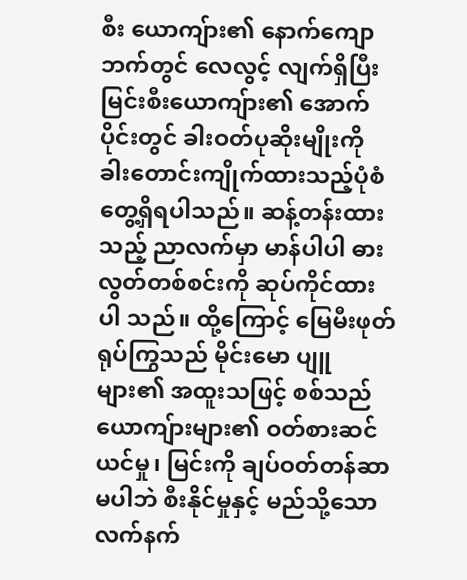စီး ယောကျ်ား၏ နောက်ကျောဘက်တွင် လေလွင့် လျက်ရှိပြီး မြင်းစီးယောကျ်ား၏ အောက်ပိုင်းတွင် ခါးဝတ်ပုဆိုးမျိုးကို ခါးတောင်းကျိုက်ထားသည့်ပုံစံ တွေ့ရှိရပါသည်။ ဆန့်တန်းထားသည့် ညာလက်မှာ မာန်ပါပါ ဓားလွတ်တစ်စင်းကို ဆုပ်ကိုင်ထားပါ သည်။ ထို့ကြောင့် မြေမီးဖုတ်ရုပ်ကြွသည် မိုင်းမော ပျူများ၏ အထူးသဖြင့် စစ်သည်ယောကျ်ားများ၏ ဝတ်စားဆင်ယင်မှု၊ မြင်းကို ချပ်ဝတ်တန်ဆာမပါဘဲ စီးနိုင်မှုနှင့် မည်သို့သော လက်နက်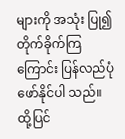များကို အသုံး ပြု၍ တိုက်ခိုက်ကြကြောင်း ပြန်လည်ပုံဖော်နိုင်ပါ သည်။
ထို့ပြင်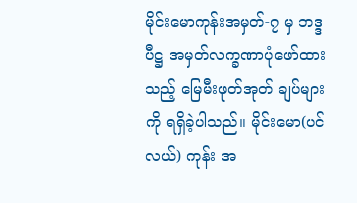မိုင်းမောကုန်းအမှတ်-၇ မှ ဘဒ္ဒပီဋ္ဌ အမှတ်လက္ခဏာပုံဖော်ထားသည့် မြေမီးဖုတ်အုတ် ချပ်များကို ရရှိခဲ့ပါသည်။ မိုင်းမော(ပင်လယ်) ကုန်း အ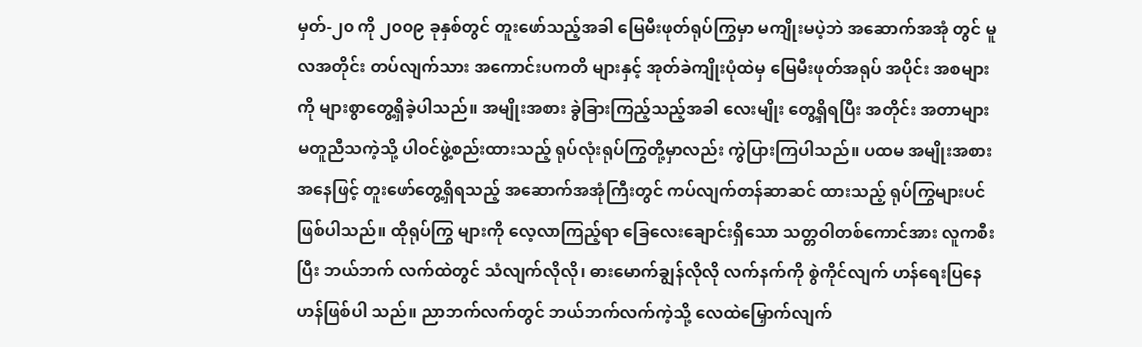မှတ်-၂၀ ကို ၂၀၀၉ ခုနှစ်တွင် တူးဖော်သည့်အခါ မြေမီးဖုတ်ရုပ်ကြွမှာ မကျိုးမပဲ့ဘဲ အဆောက်အအုံ တွင် မူလအတိုင်း တပ်လျက်သား အကောင်းပကတိ များနှင့် အုတ်ခဲကျိုးပုံထဲမှ မြေမီးဖုတ်အရုပ် အပိုင်း အစများကို များစွာတွေ့ရှိခဲ့ပါသည်။ အမျိုးအစား ခွဲခြားကြည့်သည့်အခါ လေးမျိုး တွေ့ရှိရပြီး အတိုင်း အတာများ မတူညီသကဲ့သို့ ပါဝင်ဖွဲ့စည်းထားသည့် ရုပ်လုံးရုပ်ကြွတို့မှာလည်း ကွဲပြားကြပါသည်။ ပထမ အမျိုးအစားအနေဖြင့် တူးဖော်တွေ့ရှိရသည့် အဆောက်အအုံကြီးတွင် ကပ်လျက်တန်ဆာဆင် ထားသည့် ရုပ်ကြွများပင်ဖြစ်ပါသည်။ ထိုရုပ်ကြွ များကို လေ့လာကြည့်ရာ ခြေလေးချောင်းရှိသော သတ္တဝါတစ်ကောင်အား လူကစီးပြီး ဘယ်ဘက် လက်ထဲတွင် သံလျက်လိုလို၊ ဓားမောက်ချွန်လိုလို လက်နက်ကို စွဲကိုင်လျက် ဟန်ရေးပြနေဟန်ဖြစ်ပါ သည်။ ညာဘက်လက်တွင် ဘယ်ဘက်လက်ကဲ့သို့ လေထဲမြှောက်လျက်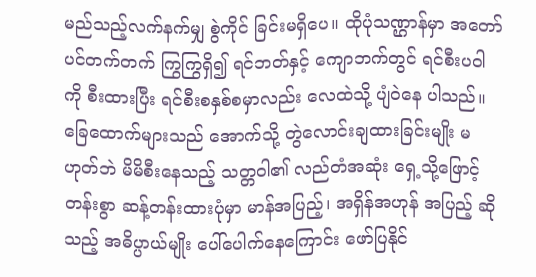မည်သည့်လက်နက်မျှ စွဲကိုင် ခြင်းမရှိပေ။ ထိုပုံသဏ္ဌာန်မှာ အတော်ပင်တက်တက် ကြွကြွရှိ၍ ရင်ဘတ်နှင့် ကျောဘက်တွင် ရင်စီးပဝါကို စီးထားပြီး ရင်စီးစနှစ်စမှာလည်း လေထဲသို့ ပျံဝဲနေ ပါသည်။ ခြေထောက်များသည် အောက်သို့ တွဲလောင်းချထားခြင်းမျိုး မဟုတ်ဘဲ မိမိစီးနေသည့် သတ္တဝါ၏ လည်တံအဆုံး ရှေ့သို့ဖြောင့်တန်းစွာ ဆန့်တန်းထားပုံမှာ မာန်အပြည့်၊ အရှိန်အဟုန် အပြည့် ဆိုသည့် အဓိပ္ပာယ်မျိုး ပေါ်ပေါက်နေကြောင်း ဖော်ပြနိုင်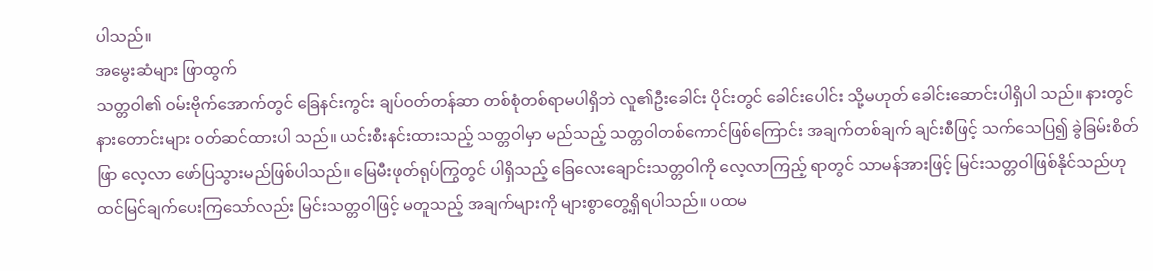ပါသည်။
အမွေးဆံများ ဖြာထွက်
သတ္တဝါ၏ ဝမ်းဗိုက်အောက်တွင် ခြေနင်းကွင်း ချပ်ဝတ်တန်ဆာ တစ်စုံတစ်ရာမပါရှိဘဲ လူ၏ဦးခေါင်း ပိုင်းတွင် ခေါင်းပေါင်း သို့မဟုတ် ခေါင်းဆောင်းပါရှိပါ သည်။ နားတွင် နားတောင်းများ ဝတ်ဆင်ထားပါ သည်။ ယင်းစီးနင်းထားသည့် သတ္တဝါမှာ မည်သည့် သတ္တဝါတစ်ကောင်ဖြစ်ကြောင်း အချက်တစ်ချက် ချင်းစီဖြင့် သက်သေပြ၍ ခွဲခြမ်းစိတ်ဖြာ လေ့လာ ဖော်ပြသွားမည်ဖြစ်ပါသည်။ မြေမီးဖုတ်ရုပ်ကြွတွင် ပါရှိသည့် ခြေလေးချောင်းသတ္တဝါကို လေ့လာကြည့် ရာတွင် သာမန်အားဖြင့် မြင်းသတ္တဝါဖြစ်နိုင်သည်ဟု ထင်မြင်ချက်ပေးကြသော်လည်း မြင်းသတ္တဝါဖြင့် မတူသည့် အချက်များကို များစွာတွေ့ရှိရပါသည်။ ပထမ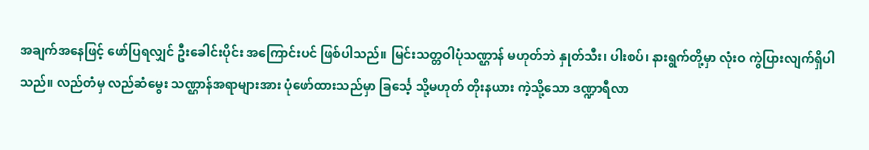အချက်အနေဖြင့် ဖော်ပြရလျှင် ဦးခေါင်းပိုင်း အကြောင်းပင် ဖြစ်ပါသည်။ မြင်းသတ္တဝါပုံသဏ္ဌာန် မဟုတ်ဘဲ နှုတ်သီး၊ ပါးစပ်၊ နားရွက်တို့မှာ လုံးဝ ကွဲပြားလျက်ရှိပါသည်။ လည်တံမှ လည်ဆံမွေး သဏ္ဌာန်အရာများအား ပုံဖော်ထားသည်မှာ ခြင်္သေ့ သို့မဟုတ် တိုးနယား ကဲ့သို့သော ဒဏ္ဍာရီလာ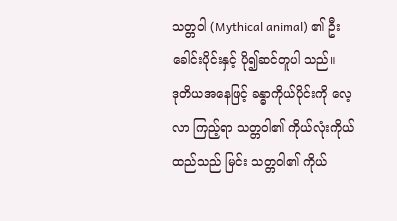သတ္တဝါ (Mythical animal) ၏ ဦးခေါင်းပိုင်းနှင့် ပို၍ဆင်တူပါ သည်။
ဒုတိယအနေဖြင့် ခန္ဓာကိုယ်ပိုင်းကို လေ့လာ ကြည့်ရာ သတ္တဝါ၏ ကိုယ်လုံးကိုယ်ထည်သည် မြင်း သတ္တဝါ၏ ကိုယ်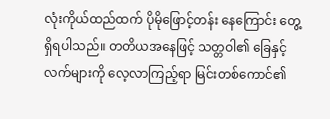လုံးကိုယ်ထည်ထက် ပိုမိုဖြောင့်တန်း နေကြောင်း တွေ့ရှိရပါသည်။ တတိယအနေဖြင့် သတ္တဝါ၏ ခြေနှင့်လက်များကို လေ့လာကြည့်ရာ မြင်းတစ်ကောင်၏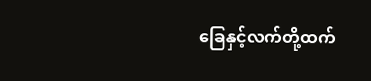ခြေနှင့်လက်တို့ထက်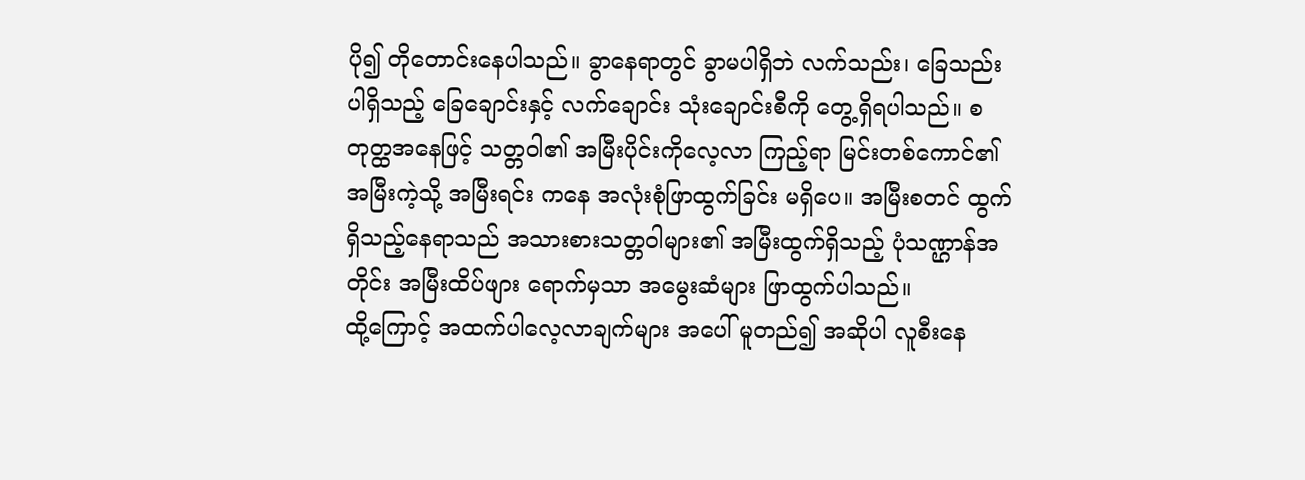ပို၍ တိုတောင်းနေပါသည်။ ခွာနေရာတွင် ခွာမပါရှိဘဲ လက်သည်း၊ ခြေသည်းပါရှိသည့် ခြေချောင်းနှင့် လက်ချောင်း သုံးချောင်းစီကို တွေ့ရှိရပါသည်။ စတုတ္ထအနေဖြင့် သတ္တဝါ၏ အမြီးပိုင်းကိုလေ့လာ ကြည့်ရာ မြင်းတစ်ကောင်၏ အမြီးကဲ့သို့ အမြီးရင်း ကနေ အလုံးစုံဖြာထွက်ခြင်း မရှိပေ။ အမြီးစတင် ထွက်ရှိသည့်နေရာသည် အသားစားသတ္တဝါများ၏ အမြီးထွက်ရှိသည့် ပုံသဏ္ဌာန်အတိုင်း အမြီးထိပ်ဖျား ရောက်မှသာ အမွေးဆံများ ဖြာထွက်ပါသည်။
ထို့ကြောင့် အထက်ပါလေ့လာချက်များ အပေါ် မူတည်၍ အဆိုပါ လူစီးနေ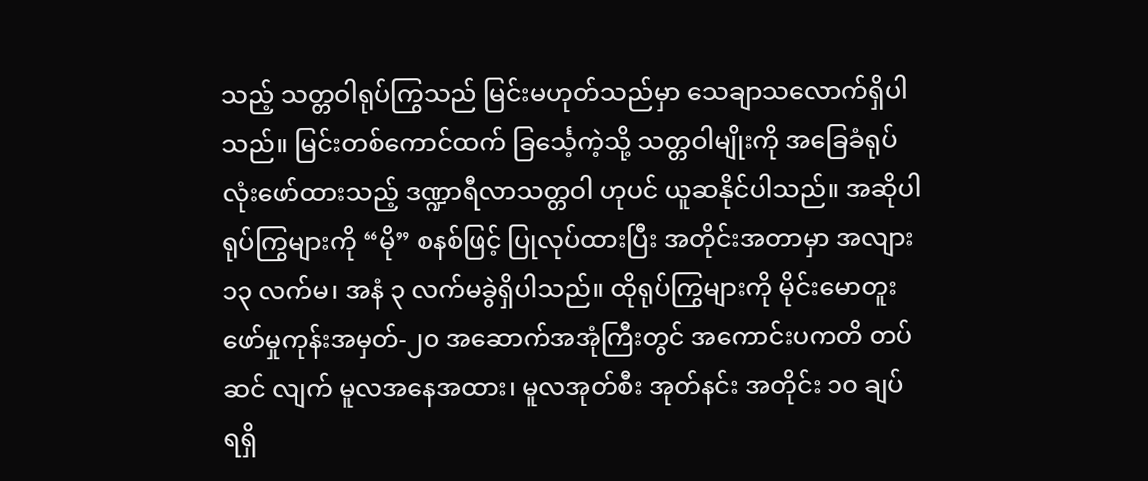သည့် သတ္တဝါရုပ်ကြွသည် မြင်းမဟုတ်သည်မှာ သေချာသလောက်ရှိပါသည်။ မြင်းတစ်ကောင်ထက် ခြင်္သေ့ကဲ့သို့ သတ္တဝါမျိုးကို အခြေခံရုပ်လုံးဖော်ထားသည့် ဒဏ္ဍာရီလာသတ္တဝါ ဟုပင် ယူဆနိုင်ပါသည်။ အဆိုပါ ရုပ်ကြွများကို “မို” စနစ်ဖြင့် ပြုလုပ်ထားပြီး အတိုင်းအတာမှာ အလျား ၁၃ လက်မ၊ အနံ ၃ လက်မခွဲရှိပါသည်။ ထိုရုပ်ကြွများကို မိုင်းမောတူးဖော်မှုကုန်းအမှတ်-၂၀ အဆောက်အအုံကြီးတွင် အကောင်းပကတိ တပ်ဆင် လျက် မူလအနေအထား၊ မူလအုတ်စီး အုတ်နင်း အတိုင်း ၁၀ ချပ် ရရှိ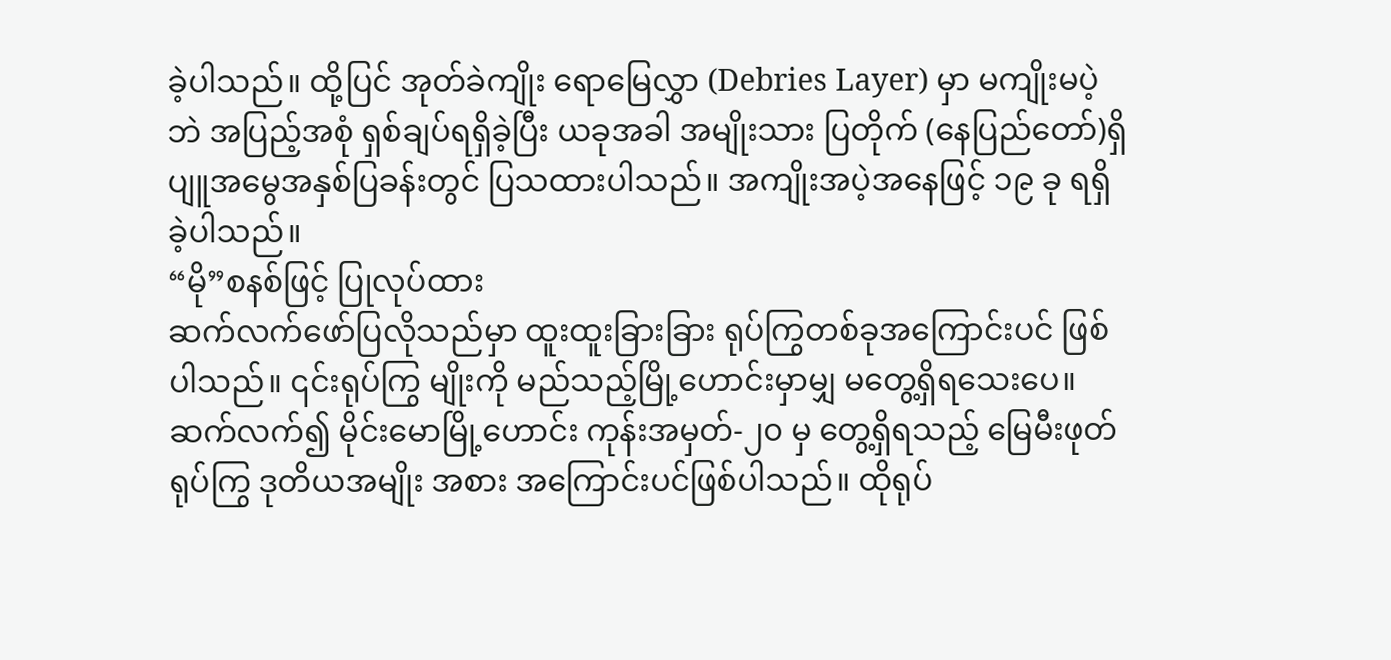ခဲ့ပါသည်။ ထို့ပြင် အုတ်ခဲကျိုး ရောမြေလွှာ (Debries Layer) မှာ မကျိုးမပဲ့ဘဲ အပြည့်အစုံ ရှစ်ချပ်ရရှိခဲ့ပြီး ယခုအခါ အမျိုးသား ပြတိုက် (နေပြည်တော်)ရှိ ပျူအမွေအနှစ်ပြခန်းတွင် ပြသထားပါသည်။ အကျိုးအပဲ့အနေဖြင့် ၁၉ ခု ရရှိခဲ့ပါသည်။
“မို”စနစ်ဖြင့် ပြုလုပ်ထား
ဆက်လက်ဖော်ပြလိုသည်မှာ ထူးထူးခြားခြား ရုပ်ကြွတစ်ခုအကြောင်းပင် ဖြစ်ပါသည်။ ၎င်းရုပ်ကြွ မျိုးကို မည်သည့်မြို့ဟောင်းမှာမျှ မတွေ့ရှိရသေးပေ။ ဆက်လက်၍ မိုင်းမောမြို့ဟောင်း ကုန်းအမှတ်-၂၀ မှ တွေ့ရှိရသည့် မြေမီးဖုတ်ရုပ်ကြွ ဒုတိယအမျိုး အစား အကြောင်းပင်ဖြစ်ပါသည်။ ထိုရုပ်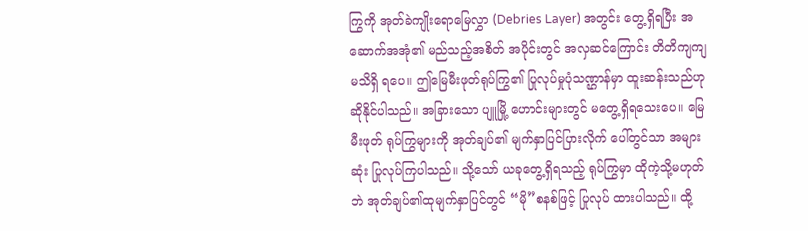ကြွကို အုတ်ခဲကျိုးရောမြေလွှာ (Debries Layer) အတွင်း တွေ့ရှိရပြီး အဆောက်အအုံ၏ မည်သည့်အစိတ် အပိုင်းတွင် အလှဆင်ကြောင်း တိတိကျကျ မသိရှိ ရပေ။ ဤမြေမီးဖုတ်ရုပ်ကြွ၏ ပြုလုပ်မှုပုံသဏ္ဌာန်မှာ ထူးဆန်းသည်ဟု ဆိုနိုင်ပါသည်။ အခြားသော ပျူမြို့ ဟောင်းများတွင် မတွေ့ရှိရသေးပေ။ မြေမီးဖုတ် ရုပ်ကြွများကို အုတ်ချပ်၏ မျက်နှာပြင်ပြားလိုက် ပေါ်တွင်သာ အများဆုံး ပြုလုပ်ကြပါသည်။ သို့သော် ယခုတွေ့ရှိရသည့် ရုပ်ကြွမှာ ထိုကဲ့သို့မဟုတ်ဘဲ အုတ်ချပ်၏ထုမျက်နှာပြင်တွင် “မို”စနစ်ဖြင့် ပြုလုပ် ထားပါသည်။ ထို့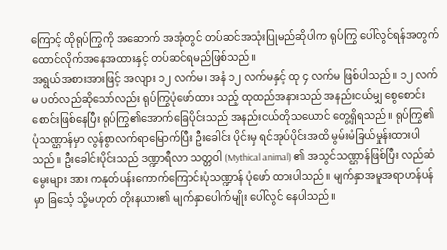ကြောင့် ထိုရုပ်ကြွကို အဆောက် အအုံတွင် တပ်ဆင်အသုံးပြုမည်ဆိုပါက ရုပ်ကြွ ပေါ်လွင်ရန်အတွက် ထောင်လိုက်အနေအထားနှင့် တပ်ဆင်ရမည်ဖြစ်သည်။
အရွယ်အစားအားဖြင့် အလျား ၁၂ လက်မ၊ အနံ ၁၂ လက်မနှင့် ထု ၄ လက်မ ဖြစ်ပါသည်။ ၁၂ လက်မ ပတ်လည်ဆိုသော်လည်း ရုပ်ကြွပုံဖော်ထား သည့် ထုထည်အနားသည် အနည်းငယ်မျှ စွေစောင်း စောင်းဖြစ်နေပြီး ရုပ်ကြွ၏အောက်ခြေပိုင်းသည် အနည်းငယ်တိုသယောင် တွေ့ရှိရသည်။ ရုပ်ကြွ၏ ပုံသဏ္ဌာန်မှာ လွန်စွာလက်ရာမြောက်ပြီး ဦးခေါင်း ပိုင်းမှ ရင်အုပ်ပိုင်းအထိ မွမ်းမံခြယ်မှုန်းထားပါသည်။ ဦးခေါင်းပိုင်းသည် ဒဏ္ဍာရီလာ သတ္တဝါ (Mythical animal) ၏ အသွင်သဏ္ဌာန်ဖြစ်ပြီး လည်ဆံမွေးများ အား ကနုတ်ပန်းကောက်ကြောင်းပုံသဏ္ဍာန် ပုံဖော် ထားပါသည်။ မျက်နှာအမူအရာဟန်ပန်မှာ ခြင်္သေ့ သို့မဟုတ် တိုးနယား၏ မျက်နှာပေါက်မျိုး ပေါ်လွင် နေပါသည်။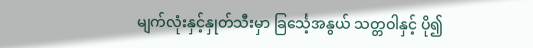မျက်လုံးနှင့်နှုတ်သီးမှာ ခြင်္သေ့အနွယ် သတ္တဝါနှင့် ပို၍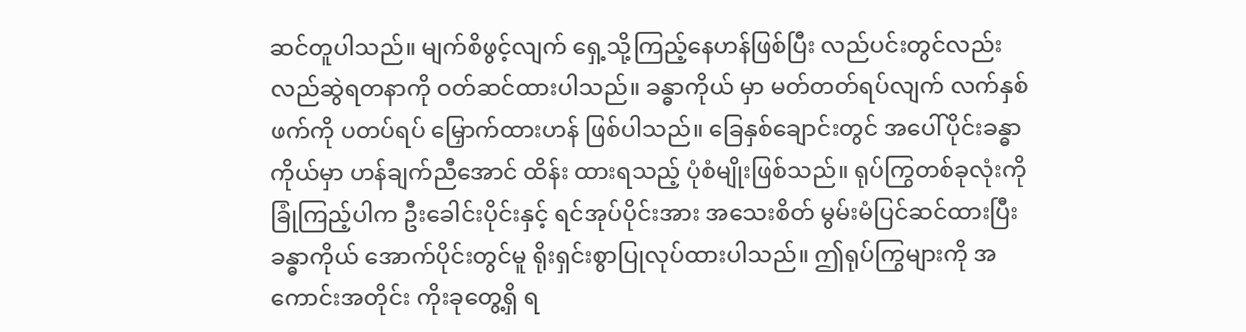ဆင်တူပါသည်။ မျက်စိဖွင့်လျက် ရှေ့သို့ကြည့်နေဟန်ဖြစ်ပြီး လည်ပင်းတွင်လည်း လည်ဆွဲရတနာကို ဝတ်ဆင်ထားပါသည်။ ခန္ဓာကိုယ် မှာ မတ်တတ်ရပ်လျက် လက်နှစ်ဖက်ကို ပတပ်ရပ် မြှောက်ထားဟန် ဖြစ်ပါသည်။ ခြေနှစ်ချောင်းတွင် အပေါ်ပိုင်းခန္ဓာကိုယ်မှာ ဟန်ချက်ညီအောင် ထိန်း ထားရသည့် ပုံစံမျိုးဖြစ်သည်။ ရုပ်ကြွတစ်ခုလုံးကို ခြုံကြည့်ပါက ဦးခေါင်းပိုင်းနှင့် ရင်အုပ်ပိုင်းအား အသေးစိတ် မွမ်းမံပြင်ဆင်ထားပြီး ခန္ဓာကိုယ် အောက်ပိုင်းတွင်မူ ရိုးရှင်းစွာပြုလုပ်ထားပါသည်။ ဤရုပ်ကြွများကို အကောင်းအတိုင်း ကိုးခုတွေ့ရှိ ရ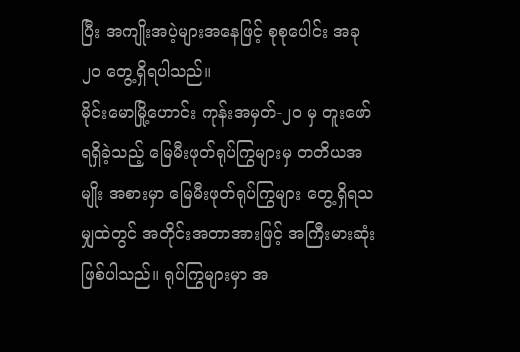ပြီး အကျိုးအပဲ့များအနေဖြင့် စုစုပေါင်း အခု ၂၀ တွေ့ရှိရပါသည်။
မိုင်းမောမြို့ဟောင်း ကုန်းအမှတ်-၂၀ မှ တူးဖော် ရရှိခဲ့သည့် မြေမီးဖုတ်ရုပ်ကြွများမှ တတိယအမျိုး အစားမှာ မြေမီးဖုတ်ရုပ်ကြွများ တွေ့ရှိရသမျှထဲတွင် အတိုင်းအတာအားဖြင့် အကြီးမားဆုံးဖြစ်ပါသည်။ ရုပ်ကြွများမှာ အ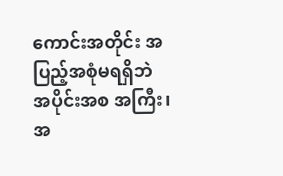ကောင်းအတိုင်း အပြည့်အစုံမရရှိဘဲ အပိုင်းအစ အကြီး၊ အ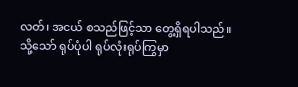လတ်၊ အငယ် စသည်ဖြင့်သာ တွေ့ရှိရပါသည်။ သို့သော် ရုပ်ပုံပါ ရုပ်လုံးရုပ်ကြွမှာ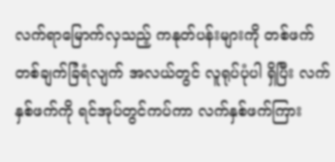လက်ရာမြောက်လှသည့် ကနုတ်ပန်းများကို တစ်ဖက်တစ်ချက်ခြံရံလျက် အလယ်တွင် လူရုပ်ပုံပါ ရှိပြီး လက်နှစ်ဖက်ကို ရင်အုပ်တွင်ကပ်ကာ လက်နှစ်ဖက်ကြား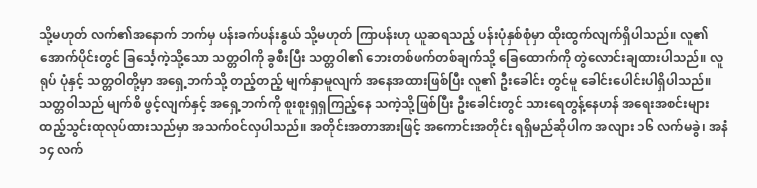သို့မဟုတ် လက်၏အနောက် ဘက်မှ ပန်းခက်ပန်းနွယ် သို့မဟုတ် ကြာပန်းဟု ယူဆရသည့် ပန်းပုံနှစ်စုံမှာ ထိုးထွက်လျက်ရှိပါသည်။ လူ၏အောက်ပိုင်းတွင် ခြင်္သေ့ကဲ့သို့သော သတ္တဝါကို ခွစီးပြီး သတ္တဝါ၏ ဘေးတစ်ဖက်တစ်ချက်သို့ ခြေထောက်ကို တွဲလောင်းချထားပါသည်။ လူရုပ် ပုံနှင့် သတ္တဝါတို့မှာ အရှေ့ဘက်သို့ တည့်တည့် မျက်နှာမူလျက် အနေအထားဖြစ်ပြီး လူ၏ ဦးခေါင်း တွင်မူ ခေါင်းပေါင်းပါရှိပါသည်။ သတ္တဝါသည် မျက်စိ ဖွင့်လျက်နှင့် အရှေ့ဘက်ကို စူးစူးရှရှကြည့်နေ သကဲ့သို့ဖြစ်ပြီး ဦးခေါင်းတွင် သားရေတွန့်နေဟန် အရေးအစင်းများ ထည့်သွင်းထုလုပ်ထားသည်မှာ အသက်ဝင်လှပါသည်။ အတိုင်းအတာအားဖြင့် အကောင်းအတိုင်း ရရှိမည်ဆိုပါက အလျား ၁၆ လက်မခွဲ၊ အနံ ၁၄ လက်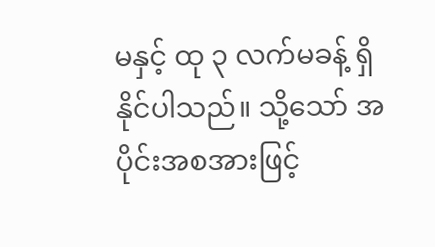မနှင့် ထု ၃ လက်မခန့် ရှိနိုင်ပါသည်။ သို့သော် အပိုင်းအစအားဖြင့်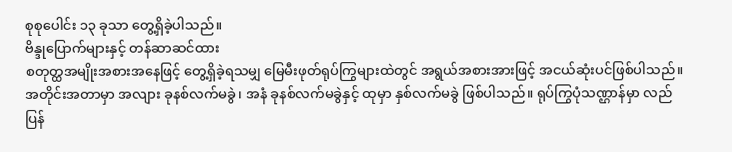စုစုပေါင်း ၁၃ ခုသာ တွေ့ရှိခဲ့ပါသည်။
ဗိန္ဒုပြောက်များနှင့် တန်ဆာဆင်ထား
စတုတ္ထအမျိုးအစားအနေဖြင့် တွေ့ရှိခဲ့ရသမျှ မြေမီးဖုတ်ရုပ်ကြွများထဲတွင် အရွယ်အစားအားဖြင့် အငယ်ဆုံးပင်ဖြစ်ပါသည်။ အတိုင်းအတာမှာ အလျား ခုနစ်လက်မခွဲ၊ အနံ ခုနစ်လက်မခွဲနှင့် ထုမှာ နှစ်လက်မခွဲ ဖြစ်ပါသည်။ ရုပ်ကြွပုံသဏ္ဌာန်မှာ လည်ပြန်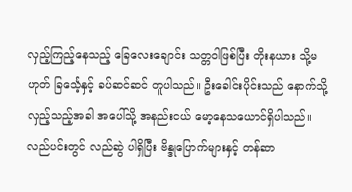လှည့်ကြည့်နေသည့် ခြေလေးချောင်း သတ္တဝါဖြစ်ပြီး တိုးနယား သို့မဟုတ် ခြင်္သေ့နှင့် ခပ်ဆင်ဆင် တူပါသည်။ ဦးခေါင်းပိုင်းသည် နောက်သို့လှည့်သည့်အခါ အပေါ်သို့ အနည်းငယ် မော့နေသယောင်ရှိပါသည်။ လည်ပင်းတွင် လည်ဆွဲ ပါရှိပြီး ဗိန္ဒုပြောက်များနှင့် တန်ဆာ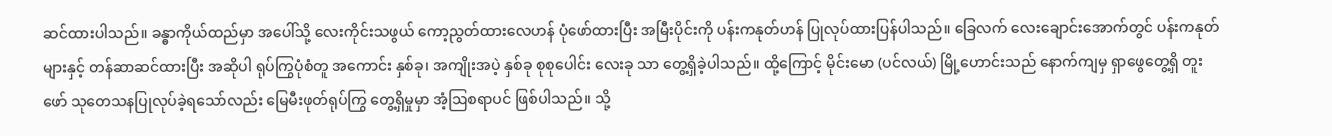ဆင်ထားပါသည်။ ခန္ဓာကိုယ်ထည်မှာ အပေါ်သို့ လေးကိုင်းသဖွယ် ကော့ညွတ်ထားလေဟန် ပုံဖော်ထားပြီး အမြီးပိုင်းကို ပန်းကနုတ်ဟန် ပြုလုပ်ထားပြန်ပါသည်။ ခြေလက် လေးချောင်းအောက်တွင် ပန်းကနုတ်များနှင့် တန်ဆာဆင်ထားပြီး အဆိုပါ ရုပ်ကြွပုံစံတူ အကောင်း နှစ်ခု၊ အကျိုးအပဲ့ နှစ်ခု စုစုပေါင်း လေးခု သာ တွေ့ရှိခဲ့ပါသည်။ ထို့ကြောင့် မိုင်းမော (ပင်လယ်) မြို့ဟောင်းသည် နောက်ကျမှ ရှာဖွေတွေ့ရှိ တူးဖော် သုတေသနပြုလုပ်ခဲ့ရသော်လည်း မြေမီးဖုတ်ရုပ်ကြွ တွေ့ရှိမှုမှာ အံ့ဩစရာပင် ဖြစ်ပါသည်။ သို့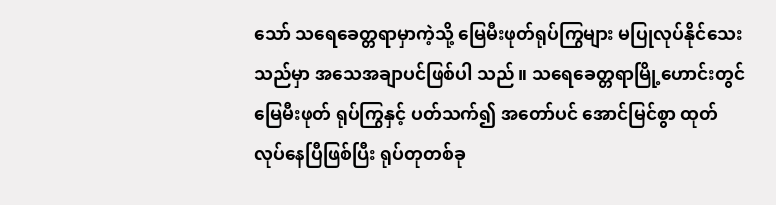သော် သရေခေတ္တရာမှာကဲ့သို့ မြေမီးဖုတ်ရုပ်ကြွများ မပြုလုပ်နိုင်သေးသည်မှာ အသေအချာပင်ဖြစ်ပါ သည်။ သရေခေတ္တရာမြို့ဟောင်းတွင် မြေမီးဖုတ် ရုပ်ကြွနှင့် ပတ်သက်၍ အတော်ပင် အောင်မြင်စွာ ထုတ်လုပ်နေပြီဖြစ်ပြီး ရုပ်တုတစ်ခု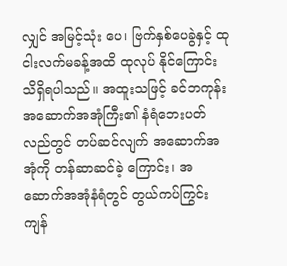လျှင် အမြင့်သုံး ပေ၊ ဗြက်နှစ်ပေခွဲနှင့် ထုငါးလက်မခန့်အထိ ထုလုပ် နိုင်ကြောင်း သိရှိရပါသည်။ အထူးသဖြင့် ခင်ဘကုန်း အဆောက်အအုံကြီး၏ နံရံဘေးပတ်လည်တွင် တပ်ဆင်လျက် အဆောက်အအုံကို တန်ဆာဆင်ခဲ့ ကြောင်း၊ အဆောက်အအုံနံရံတွင် တွယ်ကပ်ကြွင်း ကျန်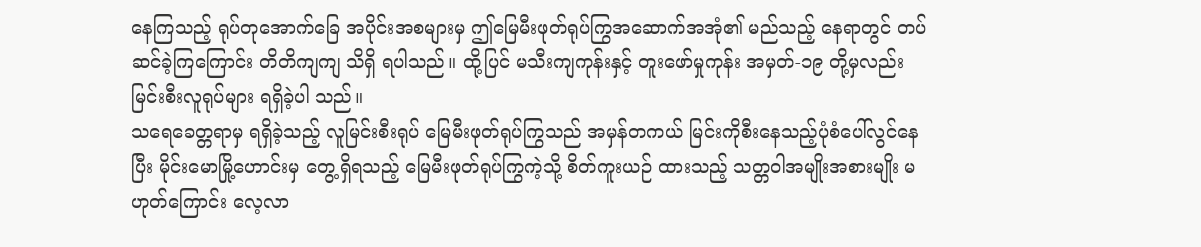နေကြသည့် ရုပ်တုအောက်ခြေ အပိုင်းအစများမှ ဤမြေမီးဖုတ်ရုပ်ကြွအဆောက်အအုံ၏ မည်သည့် နေရာတွင် တပ်ဆင်ခဲ့ကြကြောင်း တိတိကျကျ သိရှိ ရပါသည်။ ထို့ပြင် မသီးကျကုန်းနှင့် တူးဖော်မှုကုန်း အမှတ်-၁၉ တို့မှလည်း မြင်းစီးလူရုပ်များ ရရှိခဲ့ပါ သည်။
သရေခေတ္တရာမှ ရရှိခဲ့သည့် လူမြင်းစီးရုပ် မြေမီးဖုတ်ရုပ်ကြွသည် အမှန်တကယ် မြင်းကိုစီးနေသည့်ပုံစံပေါ်လွင်နေပြီး မိုင်းမောမြို့ဟောင်းမှ တွေ့ရှိရသည့် မြေမီးဖုတ်ရုပ်ကြွကဲ့သို့ စိတ်ကူးယဉ် ထားသည့် သတ္တဝါအမျိုးအစားမျိုး မဟုတ်ကြောင်း လေ့လာ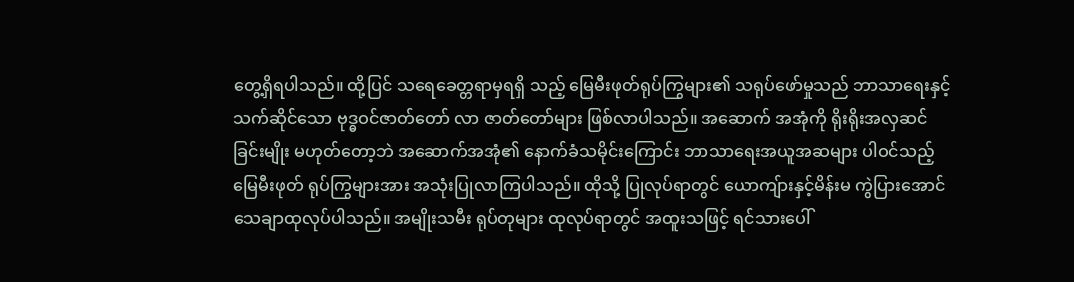တွေ့ရှိရပါသည်။ ထို့ပြင် သရေခေတ္တရာမှရရှိ သည့် မြေမီးဖုတ်ရုပ်ကြွများ၏ သရုပ်ဖော်မှုသည် ဘာသာရေးနှင့် သက်ဆိုင်သော ဗုဒ္ဓဝင်ဇာတ်တော် လာ ဇာတ်တော်များ ဖြစ်လာပါသည်။ အဆောက် အအုံကို ရိုးရိုးအလှဆင်ခြင်းမျိုး မဟုတ်တော့ဘဲ အဆောက်အအုံ၏ နောက်ခံသမိုင်းကြောင်း ဘာသာရေးအယူအဆများ ပါဝင်သည့် မြေမီးဖုတ် ရုပ်ကြွများအား အသုံးပြုလာကြပါသည်။ ထိုသို့ ပြုလုပ်ရာတွင် ယောကျ်ားနှင့်မိန်းမ ကွဲပြားအောင် သေချာထုလုပ်ပါသည်။ အမျိုးသမီး ရုပ်တုများ ထုလုပ်ရာတွင် အထူးသဖြင့် ရင်သားပေါ်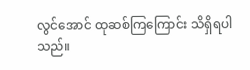လွင်အောင် ထုဆစ်ကြကြောင်း သိရှိရပါသည်။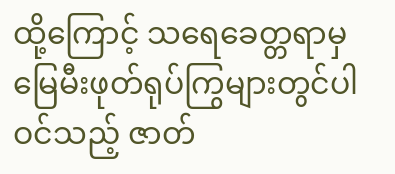ထို့ကြောင့် သရေခေတ္တရာမှ မြေမီးဖုတ်ရုပ်ကြွများတွင်ပါဝင်သည့် ဇာတ်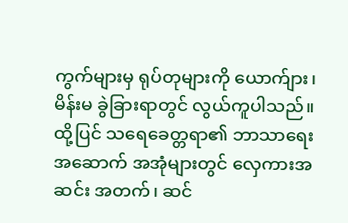ကွက်များမှ ရုပ်တုများကို ယောက်ျား၊ မိန်းမ ခွဲခြားရာတွင် လွယ်ကူပါသည်။
ထို့ပြင် သရေခေတ္တရာ၏ ဘာသာရေးအဆောက် အအုံများတွင် လှေကားအဆင်း အတက်၊ ဆင်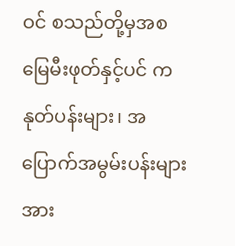ဝင် စသည်တို့မှအစ မြေမီးဖုတ်နှင့်ပင် ကနုတ်ပန်းများ၊ အပြောက်အမွမ်းပန်းများအား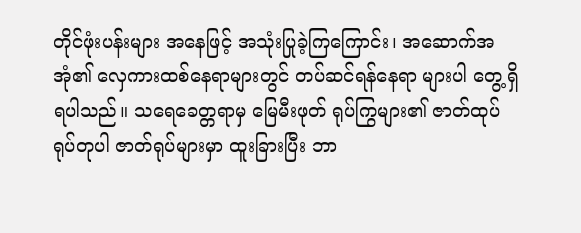တိုင်ဖုံးပန်းများ အနေဖြင့် အသုံးပြုခဲ့ကြကြောင်း၊ အဆောက်အအုံ၏ လှေကားထစ်နေရာများတွင် တပ်ဆင်ရန်နေရာ များပါ တွေ့ရှိရပါသည်။ သရေခေတ္တရာမှ မြေမီးဖုတ် ရုပ်ကြွများ၏ ဇာတ်ထုပ်ရုပ်တုပါ ဇာတ်ရုပ်များမှာ ထူးခြားပြီး ဘာ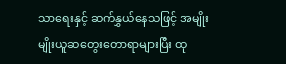သာရေးနှင့် ဆက်နွှယ်နေသဖြင့် အမျိုးမျိုးယူဆတွေးတောရာများပြီး ထု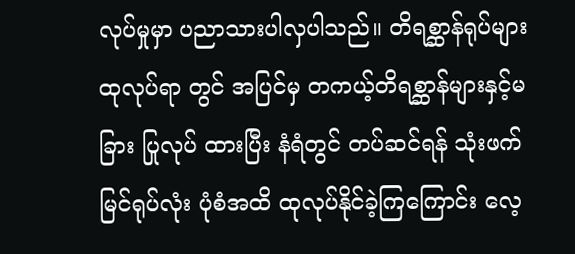လုပ်မှုမှာ ပညာသားပါလှပါသည်။ တိရစ္ဆာန်ရုပ်များ ထုလုပ်ရာ တွင် အပြင်မှ တကယ့်တိရစ္ဆာန်များနှင့်မခြား ပြုလုပ် ထားပြီး နံရံတွင် တပ်ဆင်ရန် သုံးဖက်မြင်ရုပ်လုံး ပုံစံအထိ ထုလုပ်နိုင်ခဲ့ကြကြောင်း လေ့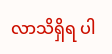လာသိရှိရ ပါ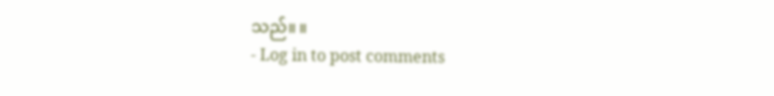သည်။ ။
- Log in to post comments